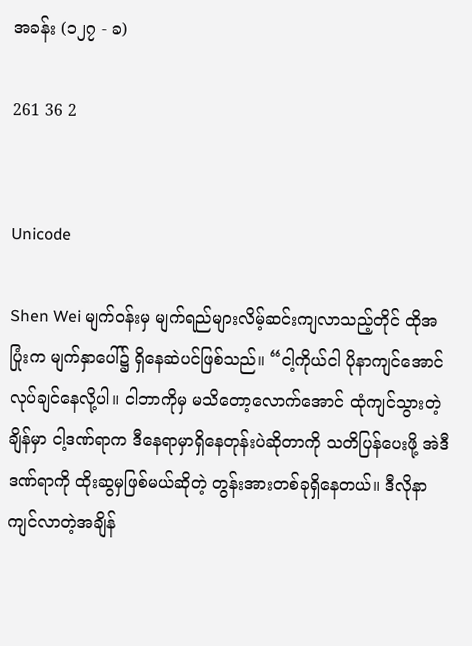အခန်း (၁၂၇ - ခ)

261 36 2


Unicode

Shen Wei မျက်ဝန်းမှ မျက်ရည်များလိမ့်ဆင်းကျလာသည့်တိုင် ထိုအပြုံးက မျက်နှာပေါ်၌ ရှိနေဆဲပင်ဖြစ်သည်။ “ငါ့ကိုယ်ငါ ပိုနာကျင်အောင် လုပ်ချင်နေလို့ပါ။ ငါဘာကိုမှ မသိတော့လောက်အောင် ထုံကျင်သွားတဲ့ချိန်မှာ ငါ့ဒဏ်ရာက ဒီနေရာမှာရှိနေတုန်းပဲဆိုတာကို သတိပြန်ပေးဖို့ အဲဒီဒဏ်ရာကို ထိုးဆွမှဖြစ်မယ်ဆိုတဲ့ တွန်းအားတစ်ခုရှိနေတယ်။ ဒီလိုနာကျင်လာတဲ့အချိန်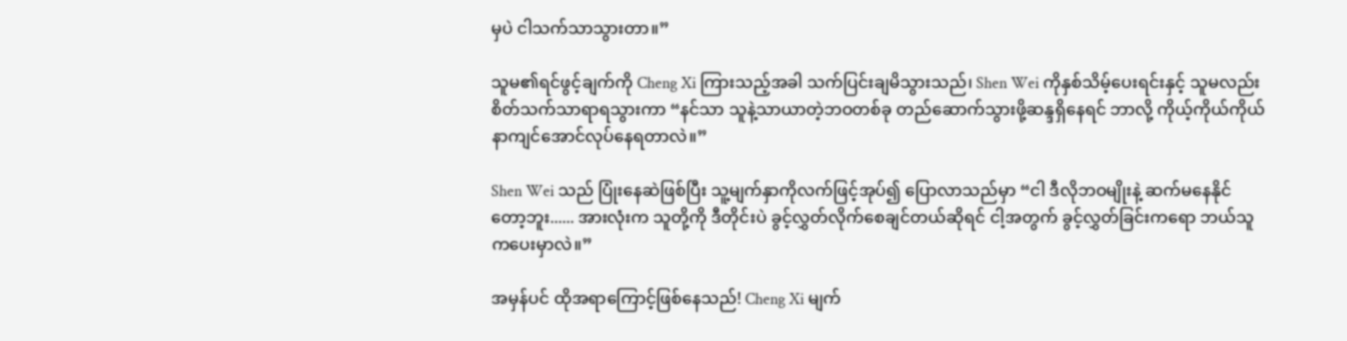မှပဲ ငါသက်သာသွားတာ။”

သူမ၏ရင်ဖွင့်ချက်ကို Cheng Xi ကြားသည့်အခါ သက်ပြင်းချမိသွားသည်၊ Shen Wei ကိုနှစ်သိမ့်ပေးရင်းနှင့် သူမလည်း စိတ်သက်သာရာရသွားကာ “နင်သာ သူနဲ့သာယာတဲ့ဘဝတစ်ခု တည်ဆောက်သွားဖို့ဆန္ဒရှိနေရင် ဘာလို့ ကိုယ့်ကိုယ်ကိုယ် နာကျင်အောင်လုပ်နေရတာလဲ။”

Shen Wei သည် ပြုံးနေဆဲဖြစ်ပြီး သူ့မျက်နှာကိုလက်ဖြင့်အုပ်၍ ပြောလာသည်မှာ “ငါ ဒီလိုဘဝမျိုးနဲ့ ဆက်မနေနိုင်တော့ဘူး...... အားလုံးက သူတို့ကို ဒီတိုင်းပဲ ခွင့်လွှတ်လိုက်စေချင်တယ်ဆိုရင် ငါ့အတွက် ခွင့်လွှတ်ခြင်းကရော ဘယ်သူကပေးမှာလဲ။”

အမှန်ပင် ထိုအရာကြောင့်ဖြစ်နေသည်! Cheng Xi မျက်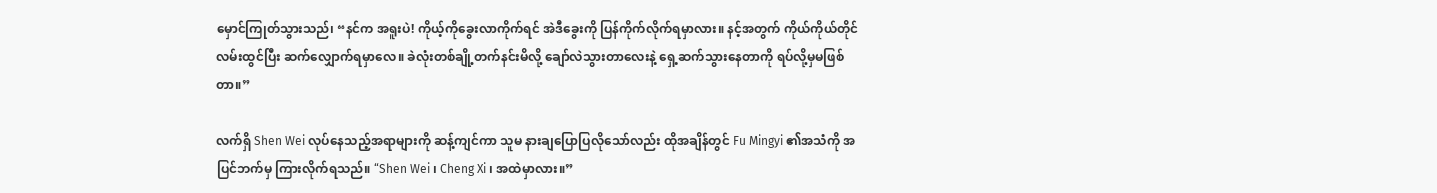မှောင်ကြုတ်သွားသည်၊ “နင်က အရူးပဲ! ကိုယ့်ကိုခွေးလာကိုက်ရင် အဲဒီခွေးကို ပြန်ကိုက်လိုက်ရမှာလား။ နင့်အတွက် ကိုယ်ကိုယ်တိုင်လမ်းထွင်ပြီး ဆက်လျှောက်ရမှာလေ။ ခဲလုံးတစ်ချို့တက်နင်းမိလို့ ချော်လဲသွားတာလေးနဲ့ ရှေ့ဆက်သွားနေတာကို ရပ်လို့မှမဖြစ်တာ။”

လက်ရှိ Shen Wei လုပ်နေသည့်အရာများကို ဆန့်ကျင်ကာ သူမ နားချပြောပြလိုသော်လည်း ထိုအချိန်တွင် Fu Mingyi ၏အသံကို အပြင်ဘက်မှ ကြားလိုက်ရသည်။ “Shen Wei ၊ Cheng Xi ၊ အထဲမှာလား။”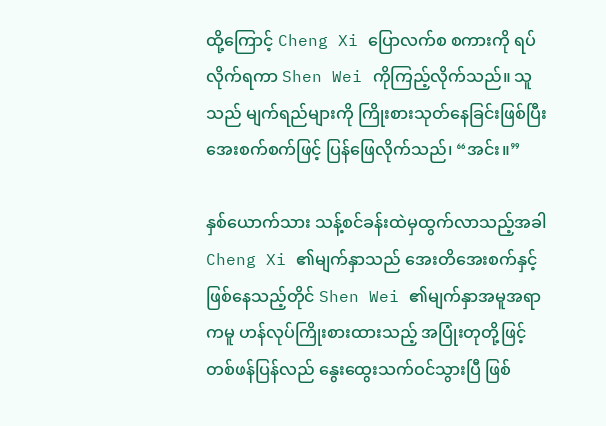ထို့ကြောင့် Cheng Xi ပြောလက်စ စကားကို ရပ်လိုက်ရကာ Shen Wei ကိုကြည့်လိုက်သည်။ သူသည် မျက်ရည်များကို ကြိုးစားသုတ်နေခြင်းဖြစ်ပြီး အေးစက်စက်ဖြင့် ပြန်ဖြေလိုက်သည်၊ “အင်း။”

နှစ်ယောက်သား သန့်စင်ခန်းထဲမှထွက်လာသည့်အခါ Cheng Xi ၏မျက်နှာသည် အေးတိအေးစက်နှင့်ဖြစ်နေသည့်တိုင် Shen Wei ၏မျက်နှာအမူအရာကမူ ဟန်လုပ်ကြိုးစားထားသည့် အပြုံးတုတို့ဖြင့် တစ်ဖန်ပြန်လည် နွေးထွေးသက်ဝင်သွားပြီ ဖြစ်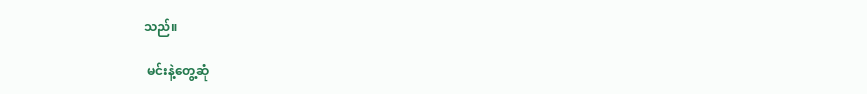သည်။

 မင်းနဲ့တွေ့ဆုံ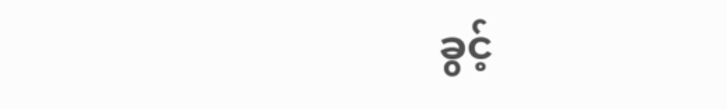ခွင့်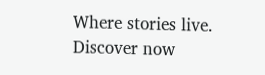Where stories live. Discover now